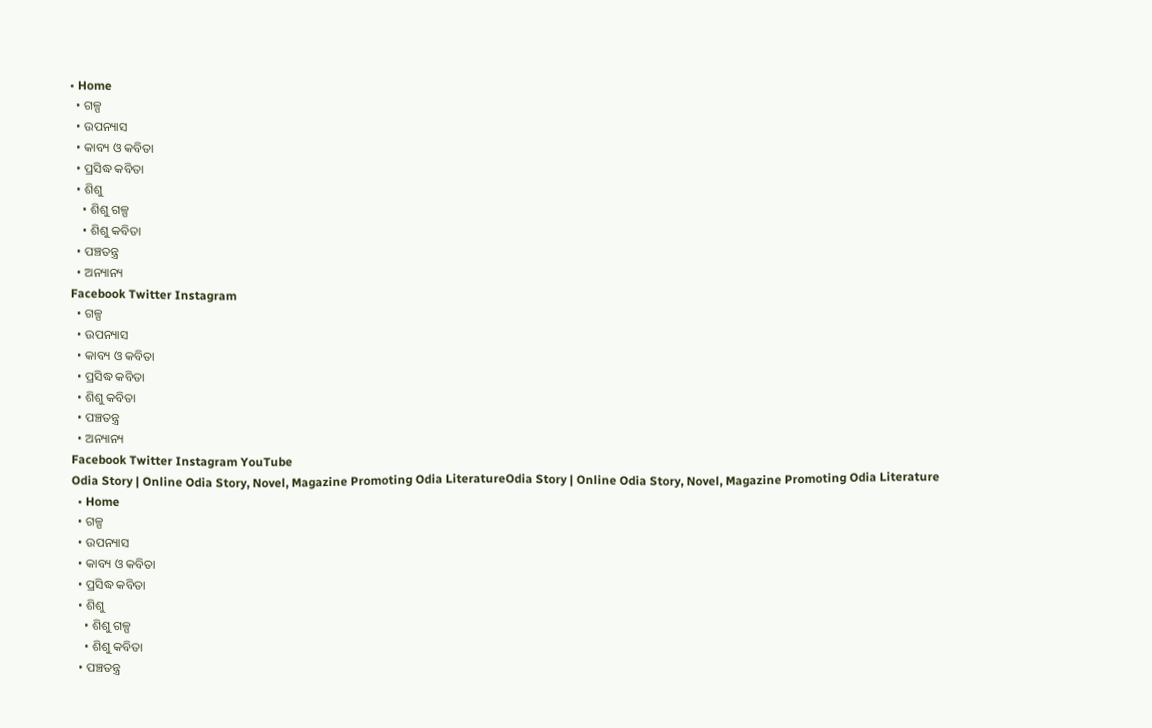• Home
  • ଗଳ୍ପ
  • ଉପନ୍ୟାସ
  • କାବ୍ୟ ଓ କବିତା
  • ପ୍ରସିଦ୍ଧ କବିତା
  • ଶିଶୁ
    • ଶିଶୁ ଗଳ୍ପ
    • ଶିଶୁ କବିତା
  • ପଞ୍ଚତନ୍ତ୍ର
  • ଅନ୍ୟାନ୍ୟ
Facebook Twitter Instagram
  • ଗଳ୍ପ
  • ଉପନ୍ୟାସ
  • କାବ୍ୟ ଓ କବିତା
  • ପ୍ରସିଦ୍ଧ କବିତା
  • ଶିଶୁ କବିତା
  • ପଞ୍ଚତନ୍ତ୍ର
  • ଅନ୍ୟାନ୍ୟ
Facebook Twitter Instagram YouTube
Odia Story | Online Odia Story, Novel, Magazine Promoting Odia LiteratureOdia Story | Online Odia Story, Novel, Magazine Promoting Odia Literature
  • Home
  • ଗଳ୍ପ
  • ଉପନ୍ୟାସ
  • କାବ୍ୟ ଓ କବିତା
  • ପ୍ରସିଦ୍ଧ କବିତା
  • ଶିଶୁ
    • ଶିଶୁ ଗଳ୍ପ
    • ଶିଶୁ କବିତା
  • ପଞ୍ଚତନ୍ତ୍ର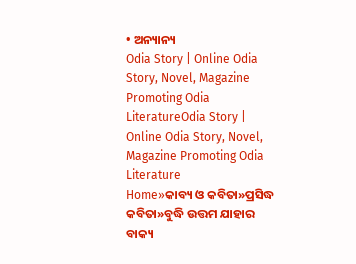• ଅନ୍ୟାନ୍ୟ
Odia Story | Online Odia Story, Novel, Magazine Promoting Odia LiteratureOdia Story | Online Odia Story, Novel, Magazine Promoting Odia Literature
Home»କାବ୍ୟ ଓ କବିତା»ପ୍ରସିଦ୍ଧ କବିତା»ବୁଦ୍ଧି ଉତ୍ତମ ଯାହାର ବାକ୍ୟ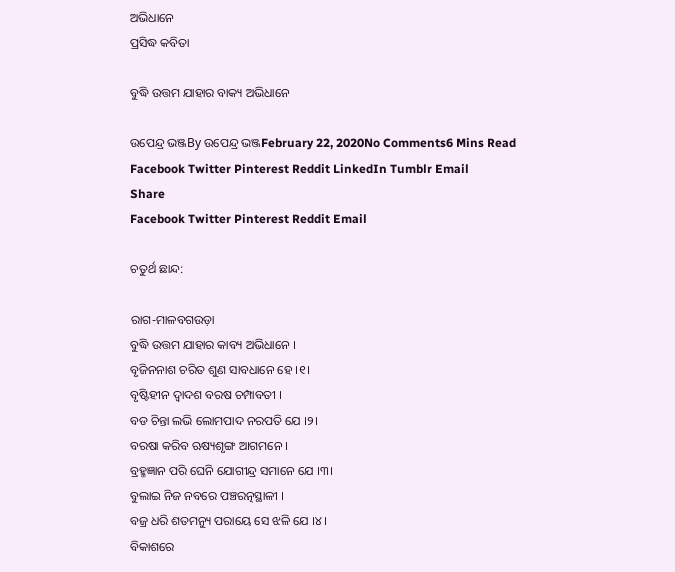ଅଭିଧାନେ
ପ୍ରସିଦ୍ଧ କବିତା

ବୁଦ୍ଧି ଉତ୍ତମ ଯାହାର ବାକ୍ୟ ଅଭିଧାନେ

ଉପେନ୍ଦ୍ର ଭଞ୍ଜBy ଉପେନ୍ଦ୍ର ଭଞ୍ଜFebruary 22, 2020No Comments6 Mins Read
Facebook Twitter Pinterest Reddit LinkedIn Tumblr Email
Share
Facebook Twitter Pinterest Reddit Email

ଚତୁର୍ଥ ଛାନ୍ଦ:

ରାଗ-ମାଳବଗଉଡ଼ା
ବୁଦ୍ଧି ଉତ୍ତମ ଯାହାର କାବ୍ୟ ଅଭିଧାନେ ।
ବୃଜିନନାଶ ଚରିତ ଶୁଣ ସାବଧାନେ ହେ ।୧।
ବୃଷ୍ଟିହୀନ ଦ୍ୱାଦଶ ବରଷ ଚମ୍ପାବତୀ ।
ବଡ ଚିନ୍ତା ଲଭି ଲୋମପାଦ ନରପତି ଯେ ।୨।
ବରଷା କରିବ ଋଷ୍ୟଶୃଙ୍ଗ ଆଗମନେ ।
ବ୍ରହ୍ମଜ୍ଞାନ ପରି ଘେନି ଯୋଗୀନ୍ଦ୍ର ସମାନେ ଯେ ।୩।
ବୁଲାଇ ନିଜ ନବରେ ପଞ୍ଚରତ୍ନସ୍ଥାଳୀ ।
ବଜ୍ର ଧରି ଶତମନ୍ୟୁ ପରାୟେ ସେ ଝଳି ଯେ ।୪।
ବିକାଶରେ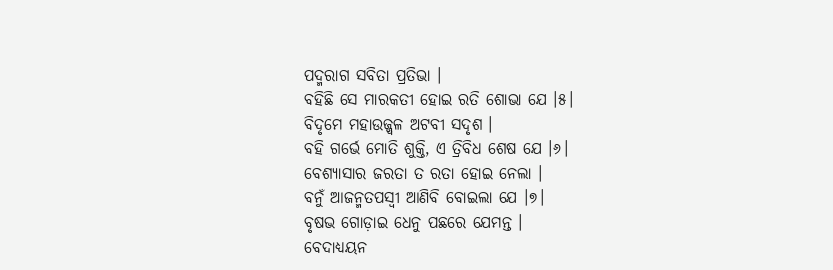ପଦ୍ମରାଗ ସବିତା ପ୍ରତିଭା ।
ବହିଛି ସେ ମାରକତୀ ହୋଇ ରତି ଶୋଭା ଯେ ।୫।
ବିଦୃମେ ମହାଉଜ୍ଜ୍ୱଳ ଅଟବୀ ସଦୃଶ ।
ବହି ଗର୍ଭେ ମୋତି ଶୁକ୍ତି, ଏ ତ୍ରିବିଧ ଶେଷ ଯେ ।୬।
ବେଶ୍ୟାସାର ଜରତା ତ ରତା ହୋଇ ନେଲା ।
ବନୁଁ ଆଜନ୍ମତପସ୍ୱୀ ଆଣିବି ବୋଇଲା ଯେ ।୭।
ବୃଷଭ ଗୋଡ଼ାଇ ଧେନୁ ପଛରେ ଯେମନ୍ତ ।
ବେଦାଧ୍ୟୟନ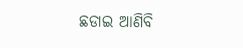ଛଡାଇ ଆଣିବି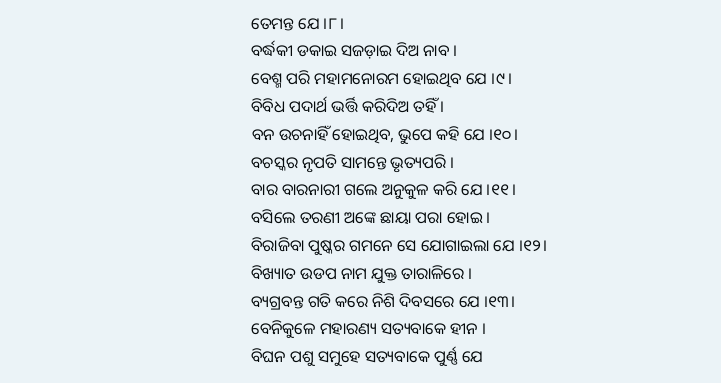ତେମନ୍ତ ଯେ ।୮।
ବର୍ଦ୍ଧକୀ ଡକାଇ ସଜଡ଼ାଇ ଦିଅ ନାବ ।
ବେଶ୍ମ ପରି ମହାମନୋରମ ହୋଇଥିବ ଯେ ।୯।
ବିବିଧ ପଦାର୍ଥ ଭର୍ତ୍ତି କରିଦିଅ ତହିଁ ।
ବନ ଉଚନାହିଁ ହୋଇଥିବ, ଭୁପେ କହି ଯେ ।୧୦।
ବଚସ୍କର ନୃପତି ସାମନ୍ତେ ଭୃତ୍ୟପରି ।
ବାର ବାରନାରୀ ଗଲେ ଅନୁକୁଳ କରି ଯେ ।୧୧।
ବସିଲେ ତରଣୀ ଅଙ୍କେ ଛାୟା ପରା ହୋଇ ।
ବିରାଜିବା ପୁଷ୍କର ଗମନେ ସେ ଯୋଗାଇଲା ଯେ ।୧୨।
ବିଖ୍ୟାତ ଉଡପ ନାମ ଯୁକ୍ତ ତାରାଳିରେ ।
ବ୍ୟଗ୍ରବନ୍ତ ଗତି କରେ ନିଶି ଦିବସରେ ଯେ ।୧୩।
ବେନିକୁଳେ ମହାରଣ୍ୟ ସତ୍ୟବାକେ ହୀନ ।
ବିଘନ ପଶୁ ସମୁହେ ସତ୍ୟବାକେ ପୁର୍ଣ୍ଣ ଯେ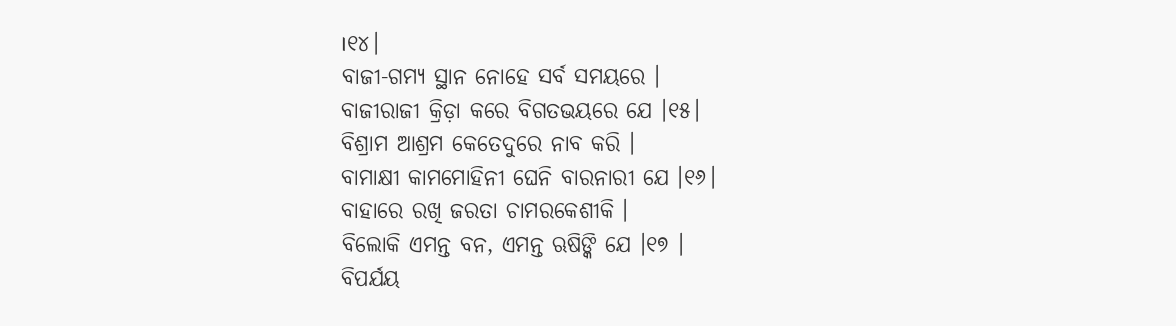।୧୪।
ବାଜୀ-ଗମ୍ୟ ସ୍ଥାନ ନୋହେ ସର୍ବ ସମୟରେ ।
ବାଜୀରାଜୀ କ୍ରିଡ଼ା କରେ ବିଗତଭୟରେ ଯେ ।୧୫।
ବିଶ୍ରାମ ଆଶ୍ରମ କେତେଦୁରେ ନାବ କରି ।
ବାମାକ୍ଷୀ କାମମୋହିନୀ ଘେନି ବାରନାରୀ ଯେ ।୧୬।
ବାହାରେ ରଖି ଜରତା ଚାମରକେଶୀକି ।
ବିଲୋକି ଏମନ୍ତ ବନ, ଏମନ୍ତ ଋଷିଙ୍କି ଯେ ।୧୭ ।
ବିପର୍ଯୟ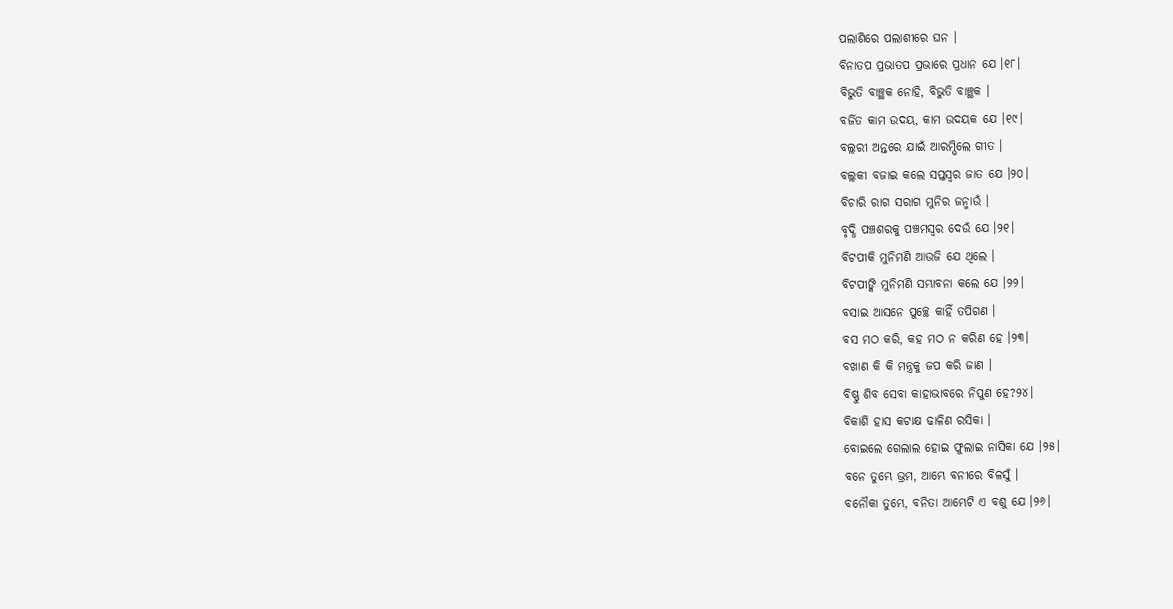ପଲାଶିରେ ପଲାଶୀରେ ଘନ ।
ବିନାତପ ପ୍ରଭାତପ ପ୍ରଭାରେ ପ୍ରଧାନ ଯେ ।୧୮।
ବିଭୁତି ବାଞ୍ଛକ ନୋହି, ବିଭୁତି ବାଞ୍ଛକ ।
ବର୍ଜିତ କାମ ଉଦୟ, କାମ ଉଦୟକ ଯେ ।୧୯।
ବଲ୍ଲରୀ ଅନ୍ତରେ ଯାଇଁ ଆରମ୍ଭିଲେ ଗୀତ ।
ବଲ୍ଲକୀ ବଜାଇ କଲେ ସପ୍ତସ୍ୱର ଜାତ ଯେ ।୨୦।
ବିଚାରି ରାଗ ସରାଗ ମୁନିର ଜନ୍ମାଉଁ ।
ବୃଦ୍ଧି ପଞ୍ଚଶରକୁ ପଞ୍ଚମସ୍ୱର ଦେଉଁ ଯେ ।୨୧।
ବିଟପୀକି ମୁନିମଣି ଆଉଜି ଯେ ଥିଲେ ।
ବିଟପୀଙ୍କି ମୁନିମଣି ସମ୍ଭାବନା କଲେ ଯେ ।୨୨।
ବସାଇ ଆସନେ ପୁଚ୍ଛେ କାହିଁ ତପିଗଣ ।
ବସ ମଠ କରି, କହ ମଠ ନ କରିଣ ହେ ।୨୩।
ବଖାଣ କି କି ମନ୍ତ୍ରକୁ ଜପ କରି ଜାଣ ।
ବିଷ୍ଣୁ ଶିବ ସେବା କାହାଭାବରେ ନିପୁଣ ହେ?୨୪।
ବିକାଶି ହାସ କଟାକ୍ଷ ଢାଳିଣ ରସିକା ।
ବୋଇଲେ ଗେଲାଲ ହୋଇ ଫୁଲାଇ ନାସିକା ଯେ ।୨୫।
ବନେ ତୁମ୍ଭେ ଭ୍ରମ, ଆମ୍ଭେ ବନୀରେ ବିଳସୁଁ ।
ବନୌକା ତୁମ୍ଭେ, ବନିତା ଆମ୍ଭେଟି ଏ ବଶୁ ଯେ ।୨୬।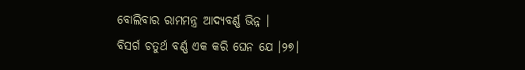ବୋଲିବାର ରାମମନ୍ତ୍ର ଆଦ୍ୟବର୍ଣ୍ଣ ଭିନ୍ନ ।
ବିସର୍ଗ ଚତୁର୍ଥ ବର୍ଣ୍ଣ ଏକ କରି ଘେନ ଯେ ।୨୭।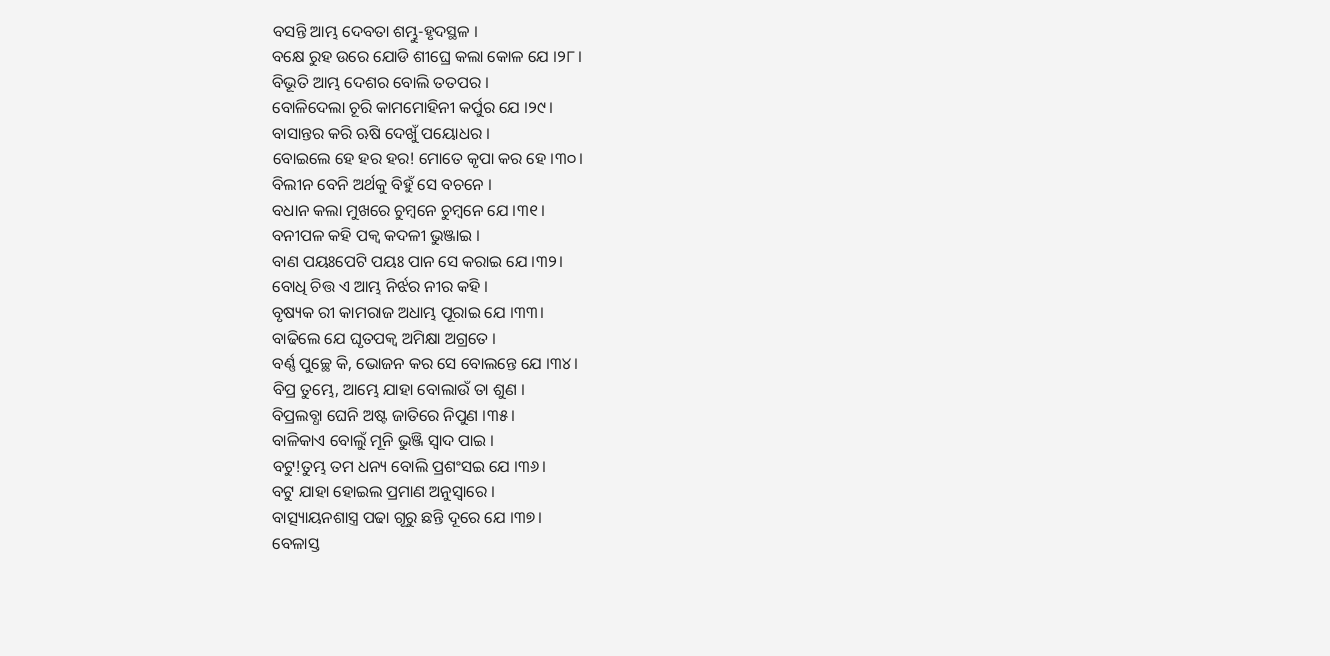ବସନ୍ତି ଆମ୍ଭ ଦେବତା ଶମ୍ଭୁ-ହୃଦସ୍ଥଳ ।
ବକ୍ଷେ ରୁହ ଉରେ ଯୋଡି ଶୀଘ୍ରେ କଲା କୋଳ ଯେ ।୨୮।
ବିଭୂତି ଆମ୍ଭ ଦେଶର ବୋଲି ତତପର ।
ବୋଳିଦେଲା ଚୂରି କାମମୋହିନୀ କର୍ପୁର ଯେ ।୨୯।
ବାସାନ୍ତର କରି ଋଷି ଦେଖୁଁ ପୟୋଧର ।
ବୋଇଲେ ହେ ହର ହର! ମୋତେ କୃପା କର ହେ ।୩୦।
ବିଲୀନ ବେନି ଅର୍ଥକୁ ବିହୁଁ ସେ ବଚନେ ।
ବଧାନ କଲା ମୁଖରେ ଚୁମ୍ବନେ ଚୁମ୍ବନେ ଯେ ।୩୧।
ବନୀପଳ କହି ପକ୍ୱ କଦଳୀ ଭୁଞ୍ଜାଇ ।
ବାଣ ପୟଃପେଟି ପୟଃ ପାନ ସେ କରାଇ ଯେ ।୩୨।
ବୋଧି ଚିତ୍ତ ଏ ଆମ୍ଭ ନିର୍ଝର ନୀର କହି ।
ବୃଷ୍ୟକ ରୀ କାମରାଜ ଅଧାମ୍ଭ ପୂରାଇ ଯେ ।୩୩।
ବାଢିଲେ ଯେ ଘୃତପକ୍ୱ ଅମିକ୍ଷା ଅଗ୍ରତେ ।
ବର୍ଣ୍ଣ ପୁଚ୍ଛେ କି, ଭୋଜନ କର ସେ ବୋଲନ୍ତେ ଯେ ।୩୪।
ବିପ୍ର ତୁମ୍ଭେ, ଆମ୍ଭେ ଯାହା ବୋଲାଉଁ ତା ଶୁଣ ।
ବିପ୍ରଲବ୍ଧା ଘେନି ଅଷ୍ଟ ଜାତିରେ ନିପୁଣ ।୩୫।
ବାଳିକାଏ ବୋଲୁଁ ମୂନି ଭୁଞ୍ଜି ସ୍ୱାଦ ପାଇ ।
ବଟୁ!ତୁମ୍ଭ ତମ ଧନ୍ୟ ବୋଲି ପ୍ରଶଂସଇ ଯେ ।୩୬।
ବଟୁ ଯାହା ହୋଇଲ ପ୍ରମାଣ ଅନୁସ୍ୱାରେ ।
ବାତ୍ସ୍ୟାୟନଶାସ୍ତ୍ର ପଢା ଗୂରୁ ଛନ୍ତି ଦୂରେ ଯେ ।୩୭।
ବେଳାସ୍ତ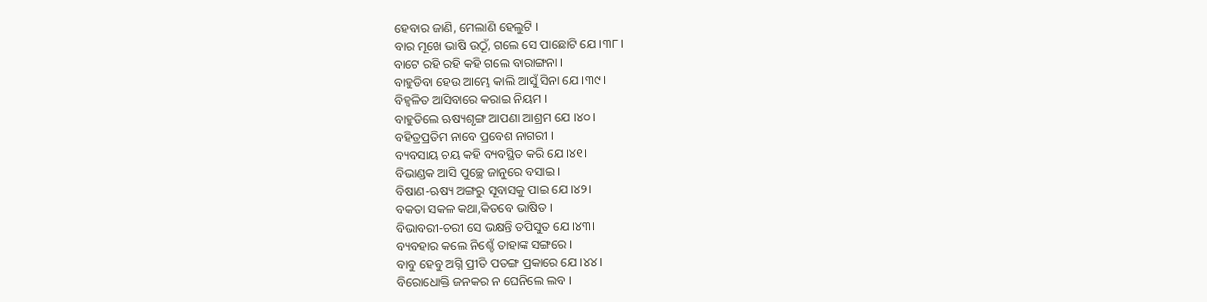ହେବାର ଜାଣି, ମେଲାଣି ହେଲୁଟି ।
ବାର ମୂଖେ ଭାଷି ଉଠୂଁ, ଗଲେ ସେ ପାଛୋଟି ଯେ ।୩୮।
ବାଟେ ରହି ରହି କହି ଗଲେ ବାରାଙ୍ଗନା ।
ବାହୁଡିବା ହେଉ ଆମ୍ଭେ କାଲି ଆସୁଁ ସିନା ଯେ ।୩୯।
ବିହ୍ୱଳିତ ଆସିବାରେ କରାଇ ନିୟମ ।
ବାହୁଡିଲେ ଋଷ୍ୟଶୃଙ୍ଗ ଆପଣା ଆଶ୍ରମ ଯେ ।୪୦।
ବହିତ୍ରପ୍ରତିମ ନାବେ ପ୍ରବେଶ ନାଗରୀ ।
ବ୍ୟବସାୟ ଚୟ କହି ବ୍ୟବସ୍ଥିତ କରି ଯେ ।୪୧।
ବିଭାଣ୍ଡକ ଆସି ପୁଚ୍ଛେ ଜାନୁରେ ବସାଇ ।
ବିଷାଣ-ଋଷ୍ୟ ଅଙ୍ଗରୁ ସୂବାସକୁ ପାଇ ଯେ ।୪୨।
ବକତା ସକଳ କଥା,କିତବେ ଭାଷିତ ।
ବିଭାବରୀ-ଚରୀ ସେ ଭକ୍ଷନ୍ତି ତପିସୁତ ଯେ ।୪୩।
ବ୍ୟବହାର କଲେ ନିଶ୍ଚେଁ ତାହାଙ୍କ ସଙ୍ଗରେ ।
ବାବୁ ହେବୁ ଅଗ୍ନି ପ୍ରୀତି ପତଙ୍ଗ ପ୍ରକାରେ ଯେ ।୪୪।
ବିରୋଧୋକ୍ତି ଜନକର ନ ଘେନିଲେ ଲବ ।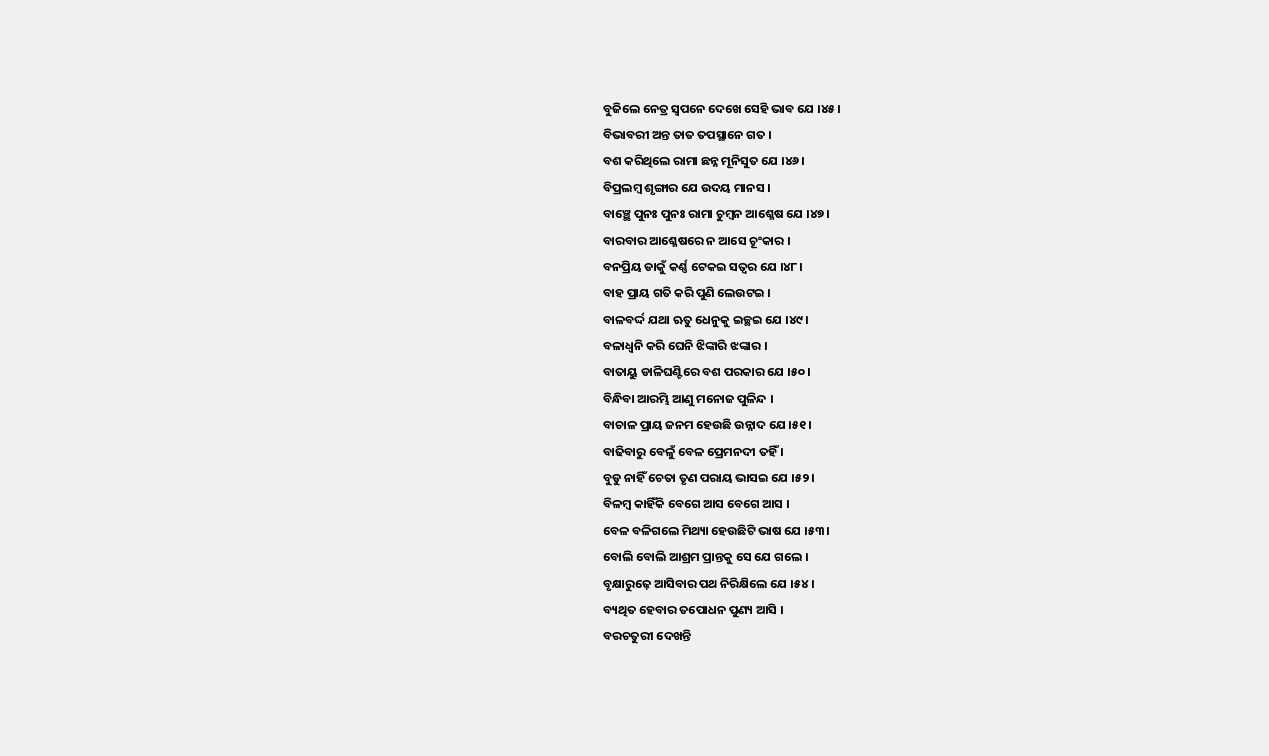ବୁଜିଲେ ନେତ୍ର ସ୍ବପନେ ଦେଖେ ସେହି ଭାବ ଯେ ।୪୫।
ବିଭାବରୀ ଅନ୍ତ ତାତ ତପସ୍ଥାନେ ଗତ ।
ବଶ କରିଥିଲେ ରାମା ଛନ୍ନ ମୂନିସୁତ ଯେ ।୪୬।
ବିପ୍ରଲମ୍ବ ଶୃଙ୍ଗାର ଯେ ଉଦୟ ମାନସ ।
ବାଞ୍ଛେ ପୁନଃ ପୁନଃ ରାମା ଚୁମ୍ବନ ଆଶ୍ଳେଷ ଯେ ।୪୭।
ବାରବାର ଆଶ୍ଳେଷରେ ନ ଆସେ ଚୂଂକାର ।
ବନପ୍ରିୟ ଡାକୁଁ କର୍ଣ୍ଣ ଟେକଇ ସତ୍ୱର ଯେ ।୪୮।
ବାହ ପ୍ରାୟ ଗତି କରି ପୁଣି ଲେଉଟଇ ।
ବାଳବର୍ଦ୍ଦ ଯଥା ଋତୁ ଧେନୁକୁ ଇଚ୍ଛଇ ଯେ ।୪୯।
ବଳାଧ୍ୱନି କରି ଘେନି ଝିଙ୍କାରି ଝଙ୍କାର ।
ବାତାୟୁ ଡାଳିଘଣ୍ଟିରେ ବଶ ପରକାର ଯେ ।୫୦।
ବିନ୍ଧିବା ଆରମ୍ଭି ଆଣୁ ମନୋଜ ପୁଳିନ୍ଦ ।
ବାଚାଳ ପ୍ରାୟ ଜନମ ହେଉଛି ଉନ୍ନାଦ ଯେ ।୫୧।
ବାଢିବାରୁ ବେଳୁଁ ବେଳ ପ୍ରେମନଦୀ ତହିଁ ।
ବୁଡୁ ନାହିଁ ଚେତା ତୃଣ ପରାୟ ଭାସଇ ଯେ ।୫୨।
ବିଳମ୍ବ କାହିଁକି ବେଗେ ଆସ ବେଗେ ଆସ ।
ବେଳ ବଳିଗଲେ ମିଥ୍ୟା ହେଉଛିଟି ଭାଷ ଯେ ।୫୩।
ବୋଲି ବୋଲି ଆଶ୍ରମ ପ୍ରାନ୍ତକୁ ସେ ଯେ ଗଲେ ।
ବୃକ୍ଷାରୁଢ଼େ ଆସିବାର ପଥ ନିରିକ୍ଷିଲେ ଯେ ।୫୪।
ବ୍ୟଥିତ ହେବାର ତପୋଧନ ପୁଣ୍ୟ ଆସି ।
ବରଚତୁରୀ ଦେଖନ୍ତି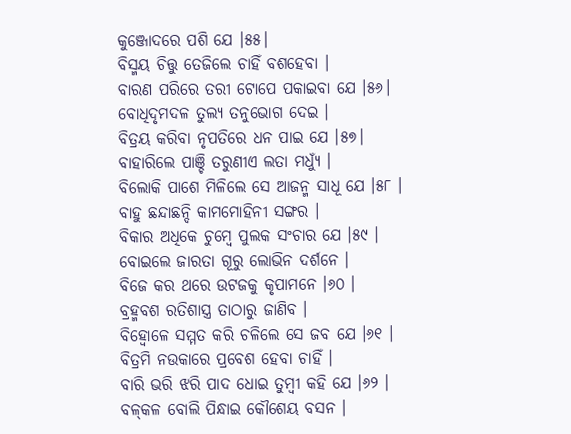କୁଞ୍ଜୋଦରେ ପଶି ଯେ ।୫୫।
ବିସ୍ମୟ ଚିତ୍ତୁ ତେଜିଲେ ଚାହିଁ ବଶହେବା ।
ବାରଣ ପରିରେ ତରୀ ଟୋପେ ପକାଇବା ଯେ ।୫୬।
ବୋଧିଦୃମଦଳ ତୁଲ୍ୟ ତନୁଭୋଗ ଦେଇ ।
ବିତ୍ରୟ କରିବା ନୃପତିରେ ଧନ ପାଇ ଯେ ।୫୭।
ବାହାରିଲେ ପାଞ୍ଚି ତରୁଣୀଏ ଲତା ମଧ୍ୟୁଁ ।
ବିଲୋକି ପାଶେ ମିଳିଲେ ସେ ଆଜନ୍ମ ସାଧୂ ଯେ ।୫୮ ।
ବାହୁ ଛନ୍ଦାଛନ୍ଦି କାମମୋହିନୀ ସଙ୍ଗର ।
ବିକାର ଅଧିକେ ଚୁମ୍ବେ ପୁଲକ ସଂଚାର ଯେ ।୫୯ ।
ବୋଇଲେ ଜାରତା ଗୂରୁ ଲୋଭିନ ଦର୍ଶନେ ।
ବିଜେ କର ଥରେ ଉଟଜକୁ କୃପାମନେ ।୬୦ ।
ବ୍ରହ୍ମବଶ ରତିଶାସ୍ତ୍ର ତାଠାରୁ ଜାଣିବ ।
ବିହ୍ୱୋଳେ ସମ୍ମତ କରି ଚଳିଲେ ସେ ଜବ ଯେ ।୬୧ ।
ବିତ୍ରମି ନଉକାରେ ପ୍ରବେଶ ହେବା ଚାହିଁ ।
ବାରି ଭରି ଝରି ପାଦ ଧୋଇ ତୁମ୍ବୀ କହି ଯେ ।୬୨ ।
ବଳ୍‌କଳ ବୋଲି ପିନ୍ଧାଇ କୌଶେୟ ବସନ ।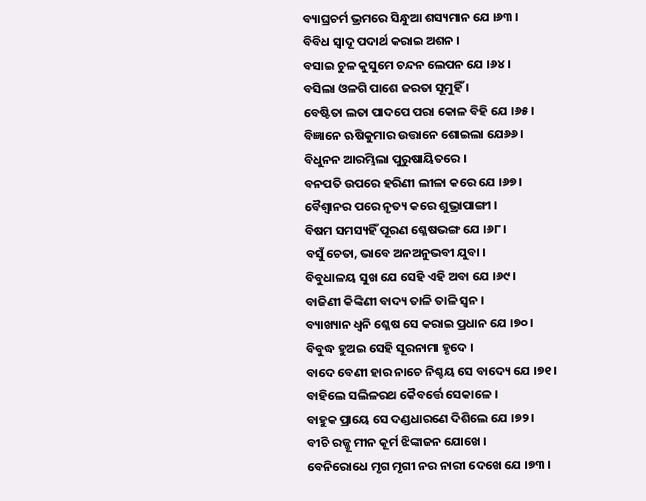ବ୍ୟାଘ୍ରଚର୍ମ ଭ୍ରମରେ ସିନ୍ଧୁଆ ଶସ୍ୟମାନ ଯେ ।୬୩ ।
ବିବିଧ ସ୍ୱାଦୂ ପଦାର୍ଥ କରାଇ ଅଶନ ।
ବସାଇ ଚୁଳ କୁସୁମେ ଚନ୍ଦନ ଲେପନ ଯେ ।୬୪।
ବସିଲା ଓଳଗି ପାଶେ ଜରତା ସୂମୁହିଁ ।
ବେଷ୍ଟିତା ଲତା ପାଦପେ ପରା କୋଳ ବିହି ଯେ ।୬୫।
ବିଜ୍ଞାନେ ଋଷିକୁମାର ଉତ୍ତାନେ ଶୋଇଲା ଯେ୬୬।
ବିଧୁନନ ଆରମ୍ଭିଲା ପୁରୁଷାୟିତରେ ।
ବନପତି ଉପରେ ହରିଣୀ ଲୀଳା କରେ ଯେ ।୬୭।
ବୈଶ୍ୱାନର ପରେ ନୃତ୍ୟ କରେ ଶୁଭ୍ରାପାଙ୍ଗୀ ।
ବିଷମ ସମସ୍ୟହିଁ ପୂରଣ ଶ୍ଳେଷଭଙ୍ଗ ଯେ ।୬୮।
ବସୁଁ ଚେତା, ଭାବେ ଅନଅନୁଭବୀ ଯୁବା ।
ବିବୁଧାଳୟ ସୁଖ ଯେ ସେହି ଏହି ଅବା ଯେ ।୬୯।
ବାଜିଣୀ କିଙ୍କିଣୀ ବାଦ୍ୟ ତାଳି ତାଳି ସ୍ୱନ ।
ବ୍ୟାଖ୍ୟାନ ଧ୍ୱନି ଶ୍ଳେଷ ସେ କରାଇ ପ୍ରଧାନ ଯେ ।୭୦।
ବିବୁଦ୍ଧ ହୁଅଇ ସେହି ସୂରନାମା ହୃଦେ ।
ବାଦେ ବେଣୀ ହାର ନାଚେ ନିଶ୍ଚୟ ସେ ବାଦ୍ୟେ ଯେ ।୭୧।
ବାହିଲେ ସଲିଳରଥ କୈବର୍ତ୍ତେ ସେକାଳେ ।
ବାହୁକ ପ୍ରାୟେ ସେ ଦଣ୍ଡଧାରଣେ ଦିଶିଲେ ଯେ ।୭୨ ।
ବୀଚି ରଜ୍ଜୂ ମୀନ କୂର୍ମ ଝିଙ୍କାଜନ ଯୋଖେ ।
ବେନିରୋଧେ ମୃଗ ମୃଗୀ ନର ନାରୀ ଦେଖେ ଯେ ।୭୩ ।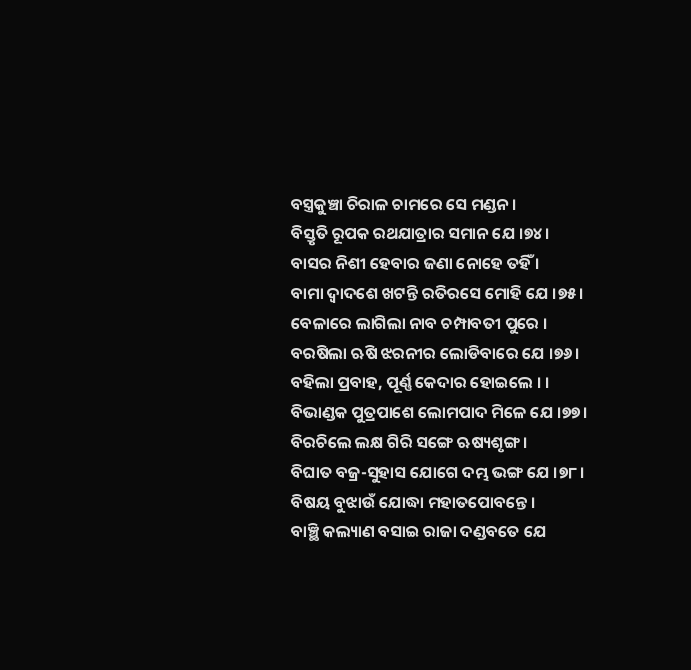ବସ୍ତ୍ରକୁଞ୍ଚା ଚିରାଳ ଚାମରେ ସେ ମଣ୍ଡନ ।
ବିସ୍ତୃତି ରୂପକ ରଥଯାତ୍ରାର ସମାନ ଯେ ।୭୪।
ବାସର ନିଶୀ ହେବାର ଜଣା ନୋହେ ତହିଁ ।
ବାମା ଦ୍ୱାଦଶେ ଖଟନ୍ତି ରତିରସେ ମୋହି ଯେ ।୭୫।
ବେଳାରେ ଲାଗିଲା ନାବ ଚମ୍ପାବତୀ ପୁରେ ।
ବରଷିଲା ଋଷି ଝରନୀର ଲୋଡିବାରେ ଯେ ।୭୬।
ବହିଲା ପ୍ରବାହ, ପୂର୍ଣ୍ଣ କେଦାର ହୋଇଲେ । ।
ବିଭାଣ୍ଡକ ପୁତ୍ରପାଶେ ଲୋମପାଦ ମିଳେ ଯେ ।୭୭।
ବିରଚିଲେ ଲକ୍ଷ ଗିରି ସଙ୍ଗେ ଋଷ୍ୟଶୃଙ୍ଗ ।
ବିଘାତ ବଜ୍ର-ସୁହାସ ଯୋଗେ ଦମ୍ଭ ଭଙ୍ଗ ଯେ ।୭୮।
ବିଷୟ ବୁଝାଉଁ ଯୋଦ୍ଧା ମହାତପୋବନ୍ତେ ।
ବାଞ୍ଛି କଲ୍ୟାଣ ବସାଇ ରାଜା ଦଣ୍ଡବତେ ଯେ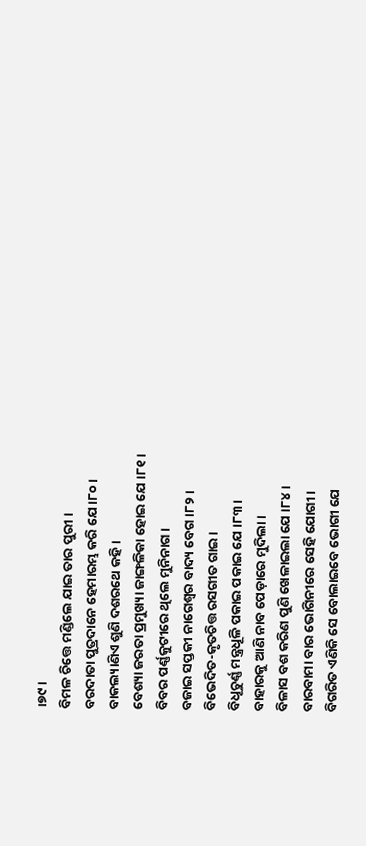।୭୯।
ବିମଳ ଚିତ୍ତେ ମଣ୍ଡିଲେ ଯାଇ ତାର ପୁରୀ ।
ବରଦାତା ପୁତ୍ରଦାନେ ହେମାରମ୍ଭ କରି ଯେ ।୮୦।
ବାକଲ୍ୟାଣିଏ ଶୁଣି ଦଶରଥେ କହି ।
ବେଶ୍ୟା ଜରତା ପ୍ରମୁଖ୍ୟା ଜାଙ୍ଗଳିକା ହୋଇ ଯେ ।୮୧।
ବିବର ପର୍ଣ୍ଣକୁଟୀରେ ଥିଲେ ମୁନିନାଗ ।
ବଜାଇ ସପ୍ତକୀ ନାଗେଶ୍ୱର ବାଦ୍ୟ ବେଗ ।୮୨।
ବିଭେଦିତ-କୃତଚିତ୍ତ ରସଗୀତ ଗାଇ ।
ବିଧୂଚୁର୍ଣ୍ଣ ମନ୍ତ୍ରଧୂଳି ପକାଇ ପକାଇ ଯେ ।୮୩।
ବାହାରକୁ ଆଣି ନାବ ପେଡ଼ାରେ ମୁଦିଲା ।
ବିଳାସ ବଶ କରିଣ ପୁଣି ଖେଳାଇଲା ଯେ ।୮୪।
ବାରବାମା ବାର ଭୋଗିନୀରେ ସେହି ଯୋଗୀ ।
ବିଗରିତ ଏଣିକି ସେ ବୋଲାଇବେ ଭୋଗୀ ଯେ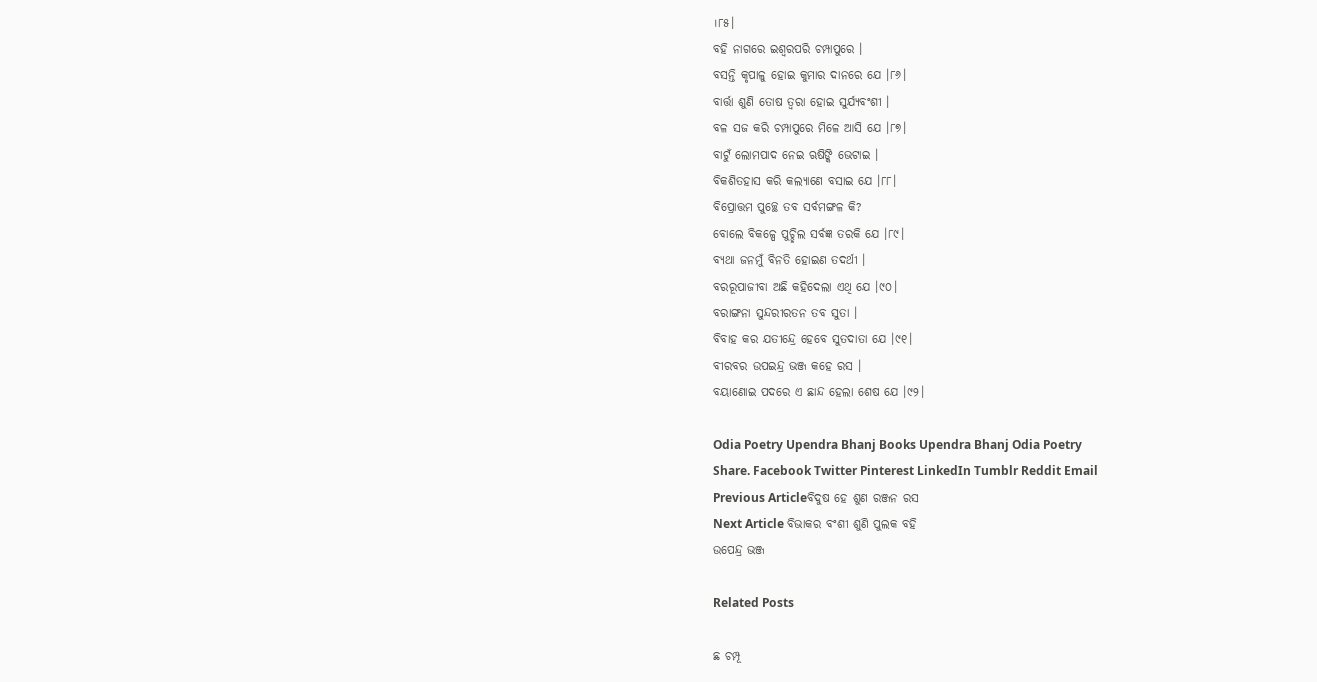।୮୫।
ବହି ନାଗରେ ଇଶ୍ୱରପରି ଚମ୍ପାପୁରେ ।
ବସନ୍ତି କୃପାଳୁ ହୋଇ କୁମାର ଦାନରେ ଯେ ।୮୬।
ବାର୍ତ୍ତା ଶୁଣି ତୋଷ ତ୍ୱରା ହୋଇ ସୁର୍ଯ୍ୟବଂଶୀ ।
ବଳ ସଜ କରି ଚମ୍ପାପୁରେ ମିଳେ ଆସି ଯେ ।୮୭।
ବାଟୁଁ ଲୋମପାଦ ନେଇ ଋଷିଙ୍କି ଭେଟାଇ ।
ବିକଶିତହାସ କରି କଲ୍ୟାଣେ ବସାଇ ଯେ ।୮୮।
ବିପ୍ରୋତ୍ତମ ପୁଚ୍ଛେ ତବ ସର୍ବମଙ୍ଗଳ କି?
ବୋଲେ ବିକଳ୍ପେ ପୁଚ୍ଛିଲ ସର୍ବଜ୍ଞ ତରକି ଯେ ।୮୯।
ବ୍ୟଥା ଜନମୁଁ ବିନତି ହୋଇଣ ତଦର୍ଥୀ ।
ବରରୂପାଜୀବା ଅଛି କହିଦେଲା ଏଥି ଯେ ।୯୦।
ବରାଙ୍ଗନା ସୁନ୍ଦରୀରତନ ତବ ସୁତା ।
ବିବାହ କର ଯତୀନ୍ଦ୍ରେ ହେବେ ସୁତଦାତା ଯେ ।୯୧।
ବୀରବର ଉପଇନ୍ଦ୍ର ଭଞ୍ଜ କହେ ରସ ।
ବୟାଣୋଇ ପଦରେ ଏ ଛାନ୍ଦ ହେଲା ଶେଷ ଯେ ।୯୨।

Odia Poetry Upendra Bhanj Books Upendra Bhanj Odia Poetry
Share. Facebook Twitter Pinterest LinkedIn Tumblr Reddit Email
Previous Articleବିଦୁଷ ହେ ଶୁଣ ରଞ୍ଜନ ରସ
Next Article ବିଭାକର ବଂଶୀ ଶୁଣି ପୁଲକ ବହି
ଉପେନ୍ଦ୍ର ଭଞ୍ଜ

Related Posts

ଛ ଚମ୍ପୂ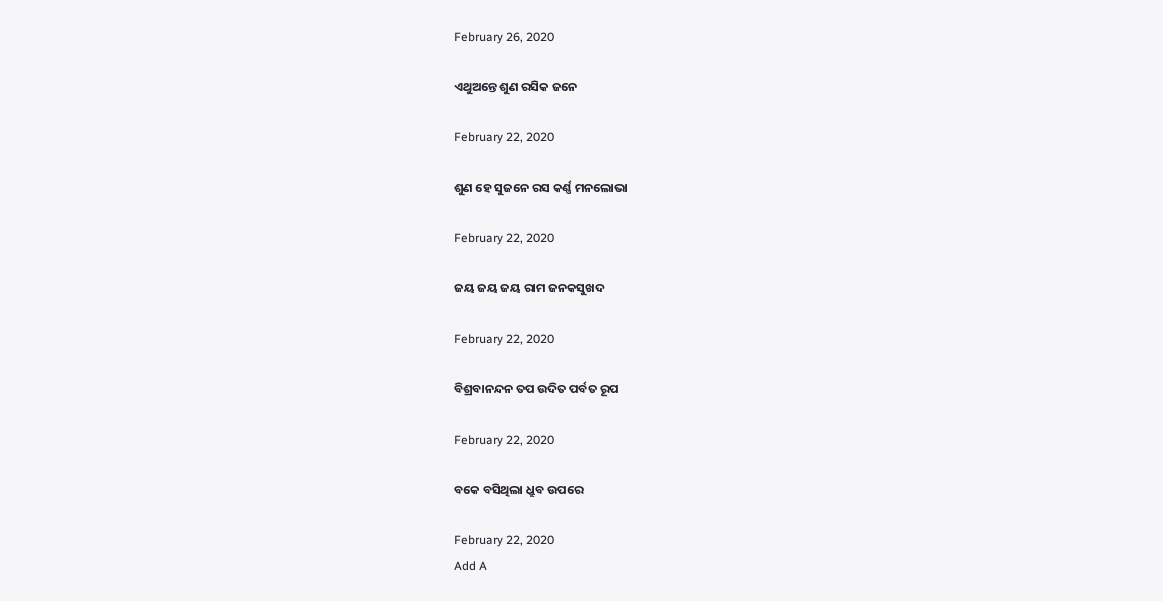February 26, 2020

ଏଥୁଅନ୍ତେ ଶୁଣ ରସିକ ଜନେ

February 22, 2020

ଶୁଣ ହେ ସୁଜନେ ରସ କର୍ଣ୍ଣ ମନଲୋଭା

February 22, 2020

ଜୟ ଜୟ ଜୟ ରାମ ଜନକସୁଖଦ

February 22, 2020

ବିଶ୍ରବାନନ୍ଦନ ତପ ଉଦିତ ପର୍ବତ ରୂପ

February 22, 2020

ବକେ ବସିଥିଲା ଧ୍ରୁବ ଉପରେ

February 22, 2020
Add A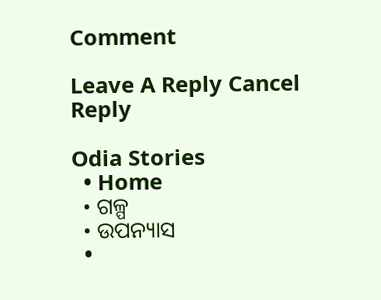Comment

Leave A Reply Cancel Reply

Odia Stories
  • Home
  • ଗଳ୍ପ
  • ଉପନ୍ୟାସ
  •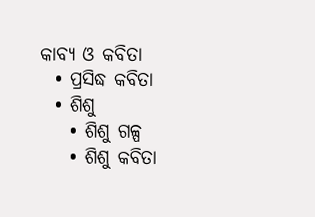କାବ୍ୟ ଓ କବିତା
  • ପ୍ରସିଦ୍ଧ କବିତା
  • ଶିଶୁ
    • ଶିଶୁ ଗଳ୍ପ
    • ଶିଶୁ କବିତା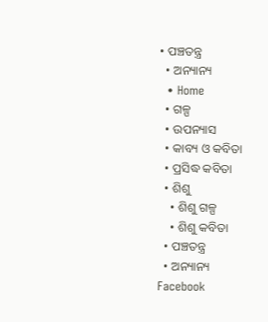• ପଞ୍ଚତନ୍ତ୍ର
  • ଅନ୍ୟାନ୍ୟ
  • Home
  • ଗଳ୍ପ
  • ଉପନ୍ୟାସ
  • କାବ୍ୟ ଓ କବିତା
  • ପ୍ରସିଦ୍ଧ କବିତା
  • ଶିଶୁ
    • ଶିଶୁ ଗଳ୍ପ
    • ଶିଶୁ କବିତା
  • ପଞ୍ଚତନ୍ତ୍ର
  • ଅନ୍ୟାନ୍ୟ
Facebook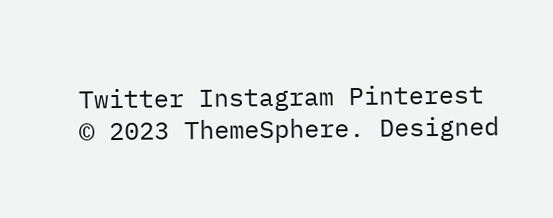Twitter Instagram Pinterest
© 2023 ThemeSphere. Designed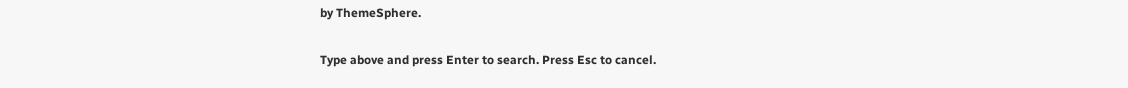by ThemeSphere.

Type above and press Enter to search. Press Esc to cancel.